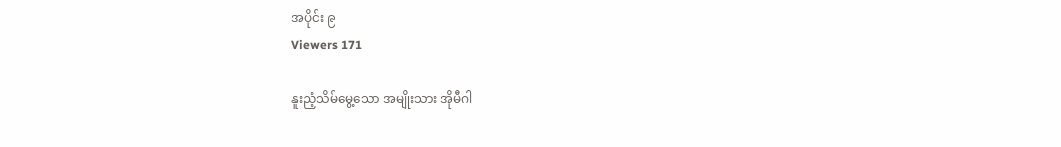အပိုင်း ၉
Viewers 171

နူးညံ့သိမ်မွေ့သော အမျိုးသား အိုမီဂါ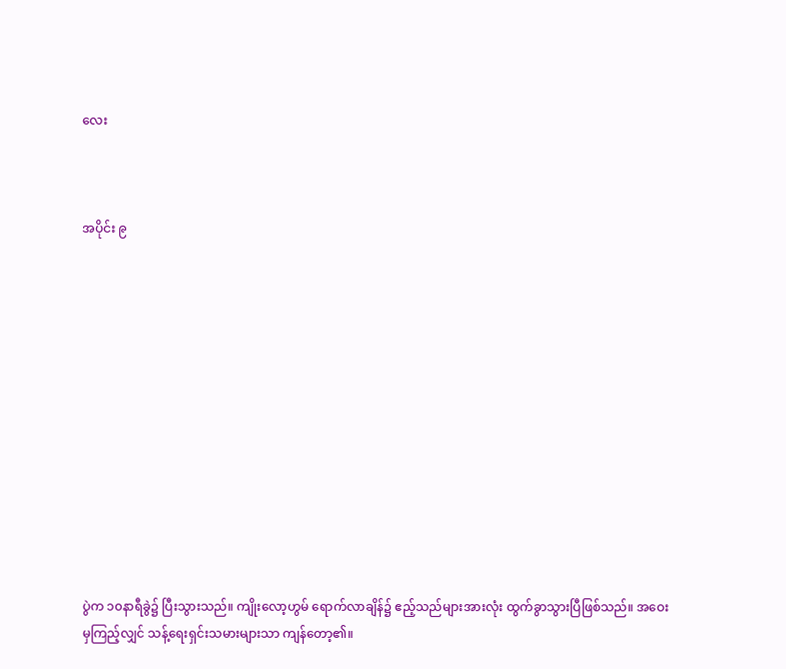လေး



အပိုင်း ၉













ပွဲက ၁၀နာရီခွဲ၌ ပြီးသွားသည်။ ကျိုးလော့ဟွမ် ရောက်လာချိန်၌ ဧည့်သည်များအားလုံး ထွက်ခွာသွားပြီဖြစ်သည်။ အဝေးမှကြည့်လျှင် သန့်ရေးရှင်းသမားများသာ ကျန်တော့၏။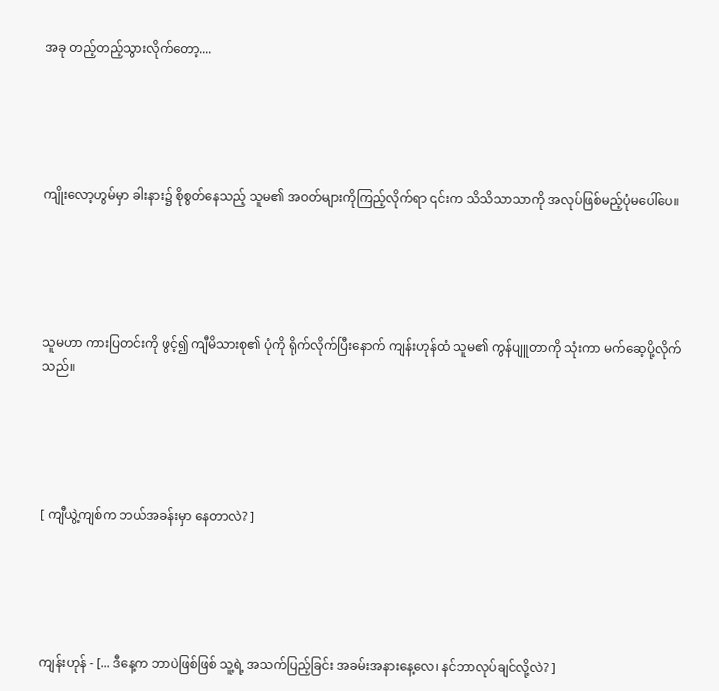အခု တည့်တည့်သွားလိုက်တော့....





ကျိုးလော့ဟွမ်မှာ ခါးနား၌ စိုစွတ်နေသည့် သူမ၏ အဝတ်များကိုကြည့်လိုက်ရာ ၎င်းက သိသိသာသာကို အလုပ်ဖြစ်မည့်ပုံမပေါ်ပေ။





သူမဟာ ကားပြတင်းကို ဖွင့်၍ ကျီမိသားစု၏ ပုံကို ရိုက်လိုက်ပြီးနောက် ကျန်းဟုန်ထံ သူမ၏ ကွန်ပျူတာကို သုံးကာ မက်ဆေ့ပို့လိုက်သည်။





[ ကျီယွဲ့ကျစ်က ဘယ်အခန်းမှာ နေတာလဲ? ]





ကျန်းဟုန် - [... ဒီနေ့က ဘာပဲဖြစ်ဖြစ် သူ့ရဲ့ အသက်ပြည့်ခြင်း အခမ်းအနားနေ့လေ၊ နင်ဘာလုပ်ချင်လို့လဲ? ]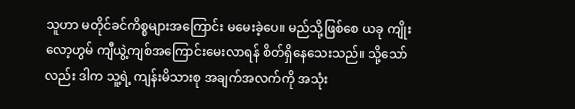သူဟာ မတိုင်ခင်ကိစ္စများအကြောင်း မမေးခဲ့ပေ။ မည်သို့ဖြစ်စေ ယခု ကျိုးလော့ဟွမ် ကျီယွဲ့ကျစ်အကြောင်းမေးလာရန် စိတ်ရှိနေသေးသည်။ သို့သော်လည်း ဒါက သူ့ရဲ့ ကျန်းမိသားစု အချက်အလက်ကို အသုံး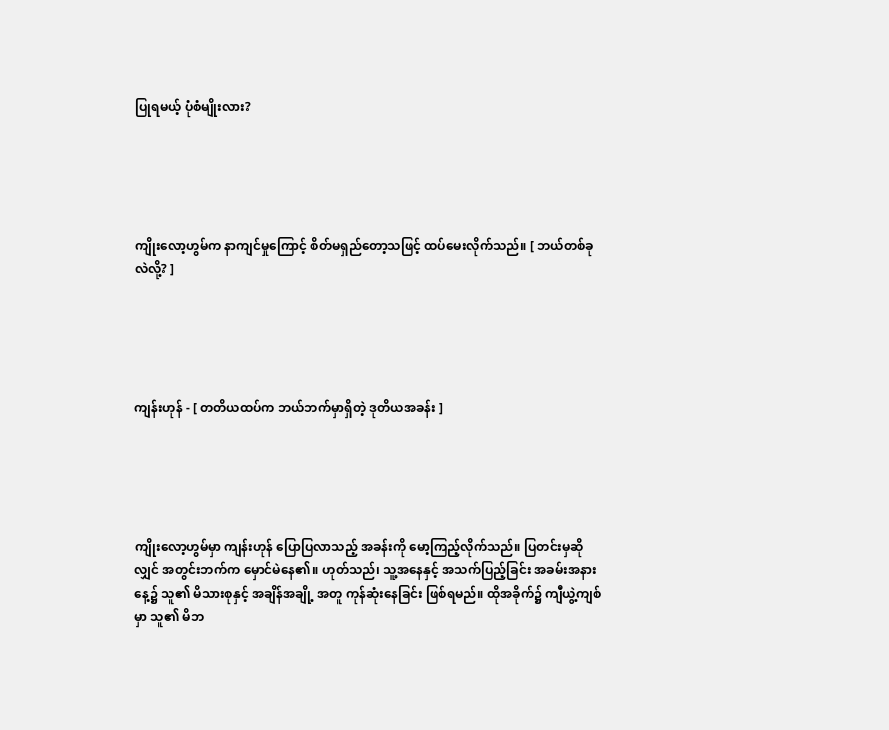ပြုရမယ့် ပုံစံမျိုးလား?





ကျိုးလော့ဟွမ်က နာကျင်မှုကြောင့် စိတ်မရှည်တော့သဖြင့် ထပ်မေးလိုက်သည်။ [ ဘယ်တစ်ခုလဲလို့? ]





ကျန်းဟုန် - [ တတိယထပ်က ဘယ်ဘက်မှာရှိတဲ့ ဒုတိယအခန်း ]





ကျိုးလော့ဟွမ်မှာ ကျန်းဟုန် ပြောပြလာသည့် အခန်းကို မော့ကြည့်လိုက်သည်။ ပြတင်းမှဆိုလျှင် အတွင်းဘက်က မှောင်မဲနေ၏။ ဟုတ်သည်၊ သူ့အနေနှင့် အသက်ပြည့်ခြင်း အခမ်းအနားနေ့၌ သူ၏ မိသားစုနှင့် အချိန်အချို့ အတူ ကုန်ဆုံးနေခြင်း ဖြစ်ရမည်။ ထိုအခိုက်၌ ကျီယွဲ့ကျစ်မှာ သူ၏ မိဘ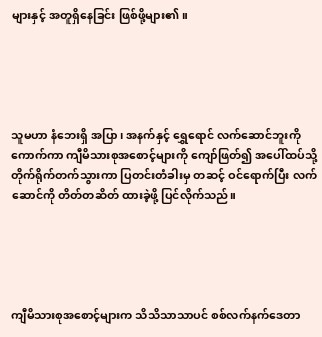များနှင့် အတူရှိနေခြင်း ဖြစ်ဖို့များ၏။





သူမဟာ နံဘေးရှိ အပြာ၊ အနက်နှင့် ရွှေရောင် လက်ဆောင်ဘူးကို ကောက်ကာ ကျီမိသားစုအစောင့်များကို ကျော်ဖြတ်၍ ‌အပေါ်ထပ်သို့ တိုက်ရိုက်တက်သွားကာ ပြတင်းတံခါးမှ တဆင့် ဝင်ရောက်ပြီး လက်ဆောင်ကို တိတ်တဆိတ် ထားခဲ့ဖို့ ပြင်လိုက်သည်။





ကျီမိသားစုအစောင့်များက သိသိသာသာပင် စစ်လက်နက်ဒေတာ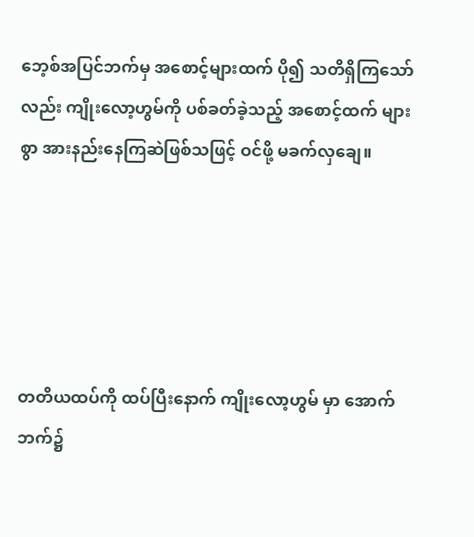ဘေ့စ်အပြင်ဘက်မှ အစောင့်များထက် ပို၍ သတိရှိကြသော်လည်း ကျိုးလော့ဟွမ်ကို ပစ်ခတ်ခဲ့သည့် အစောင့်ထက် များစွာ အားနည်းနေကြဆဲဖြစ်သဖြင့် ဝင်ဖို့ မခက်လှချေ။





တတိယထပ်ကို ထပ်ပြီးနောက် ကျိုးလော့ဟွမ် မှာ အောက်ဘက်၌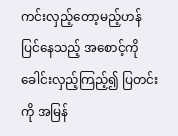ကင်းလှည့်တော့မည့်ဟန်ပြင်နေသည့် အစောင့်ကို ခေါင်းလှည့်ကြည့်၍ ပြတင်းကို အမြန်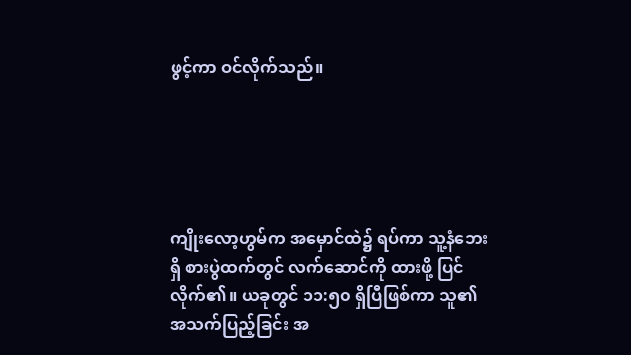ဖွင့်ကာ ဝင်လိုက်သည်။





ကျိုးလော့ဟွမ်က အမှောင်ထဲ၌ ရပ်ကာ သူ့နံဘေးရှိ စားပွဲထက်တွင် လက်ဆောင်ကို ထားဖို့ ပြင်လိုက်၏။ ယခုတွင် ၁၁:၅၀ ရှိပြီဖြစ်ကာ သူ၏ အသက်ပြည့်ခြင်း အ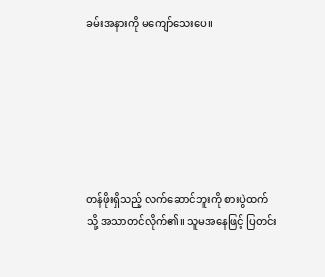ခမ်းအနားကို မကျော်သေးပေ။







တန်ဖိုးရှိသည့် လက်ဆောင်ဘူးကို စားပွဲထက်သို့ အသာတင်လိုက်၏။ သူမအနေဖြင့် ပြတင်း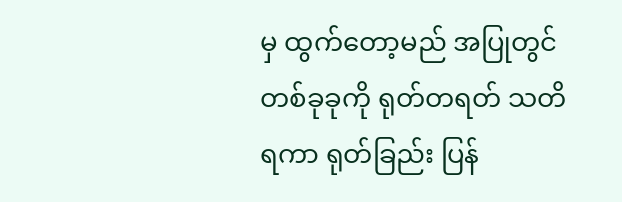မှ ထွက်တော့မည် အပြုတွင် တစ်ခုခုကို ရုတ်တရတ် သတိရကာ ရုတ်ခြည်း ပြန်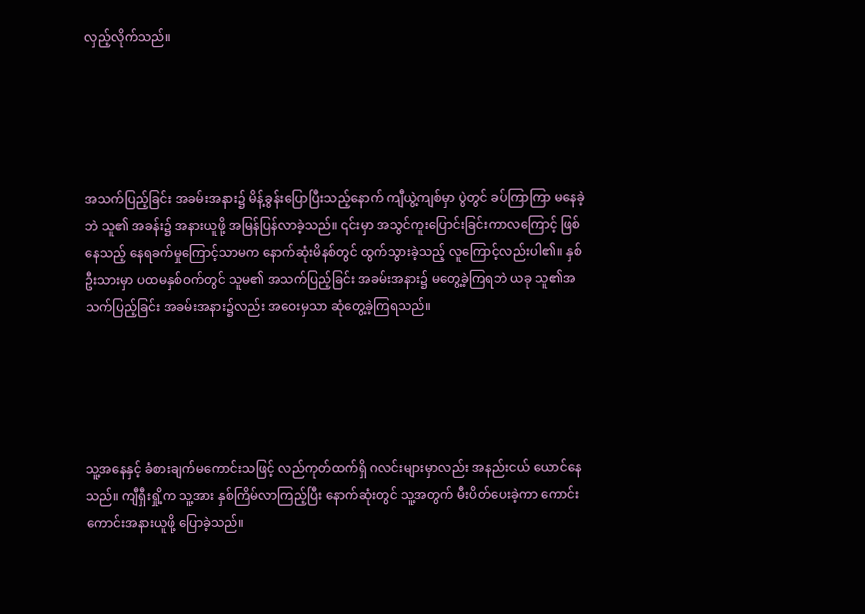လှည့်လိုက်သည်။





အသက်ပြည့်ခြင်း အခမ်းအနား၌ မိန့်ခွန်းပြောပြီးသည့်နောက် ကျီယွဲ့ကျစ်မှာ ပွဲတွင် ခပ်ကြာကြာ မနေခဲ့ဘဲ သူ၏ အခန်း၌ အနားယူဖို့ အမြန်ပြန်လာခဲ့သည်။ ၎င်းမှာ အသွင်ကူးပြောင်းခြင်းကာလကြောင့် ဖြစ်နေသည့် နေရခက်မှုကြောင့်သာမက နောက်ဆုံးမိနစ်တွင် ထွက်သွားခဲ့သည့် လူကြောင့်လည်းပါ၏။ နှစ်ဦးသားမှာ ပထမနှစ်ဝက်တွင် သူမ၏ အသက်ပြည့်ခြင်း အခမ်းအနား၌ မတွေ့ခဲ့ကြရဘဲ ယခု သူ၏အသက်ပြည့်ခြင်း အခမ်းအနား၌လည်း အဝေးမှသာ ဆုံတွေ့ခဲ့ကြရသည်။





သူ့အနေနှင့် ခံစားချက်မကောင်းသဖြင့် လည်ကုတ်ထက်ရှိ ဂလင်းများမှာလည်း အနည်းငယ် ယောင်နေသည်။ ကျီရှီးရှို့က သူ့အား နှစ်ကြိမ်လာကြည့်ပြီး နောက်ဆုံးတွင် သူ့အတွက် မီးပိတ်ပေးခဲ့ကာ ကောင်းကောင်းအနားယူဖို့ ပြောခဲ့သည်။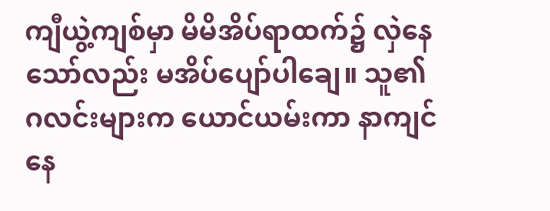ကျီယွဲ့ကျစ်မှာ မိမိအိပ်ရာထက်၌ လှဲနေသော်လည်း မအိပ်ပျော်ပါချေ။ သူ၏ ဂလင်းများက ယောင်ယမ်းကာ နာကျင်နေ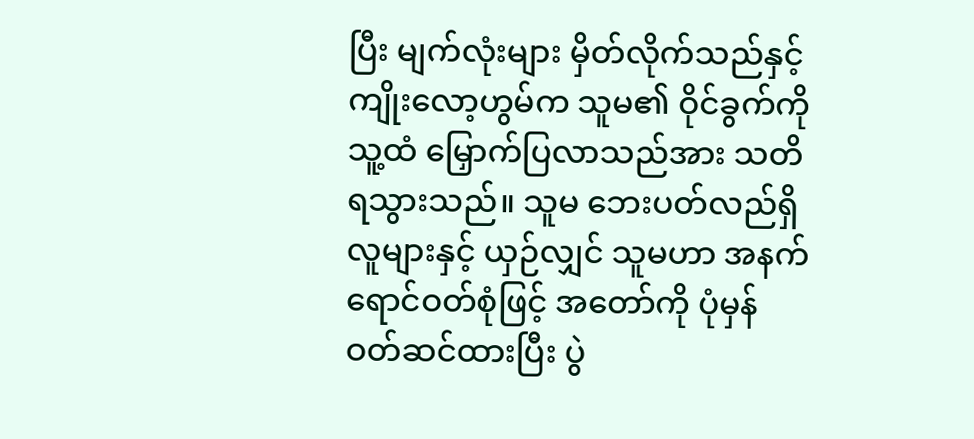ပြီး မျက်လုံးများ မှိတ်လိုက်သည်နှင့် ကျိုးလော့ဟွမ်က သူမ၏ ဝိုင်ခွက်ကို သူ့ထံ မြှောက်ပြလာသည်အား သတိရသွားသည်။ သူမ ‌ဘေးပတ်လည်ရှိ လူများနှင့် ယှဉ်လျှင် သူမဟာ အနက်ရောင်ဝတ်စုံဖြင့် အတော်ကို ပုံမှန်ဝတ်ဆင်ထားပြီး ပွဲ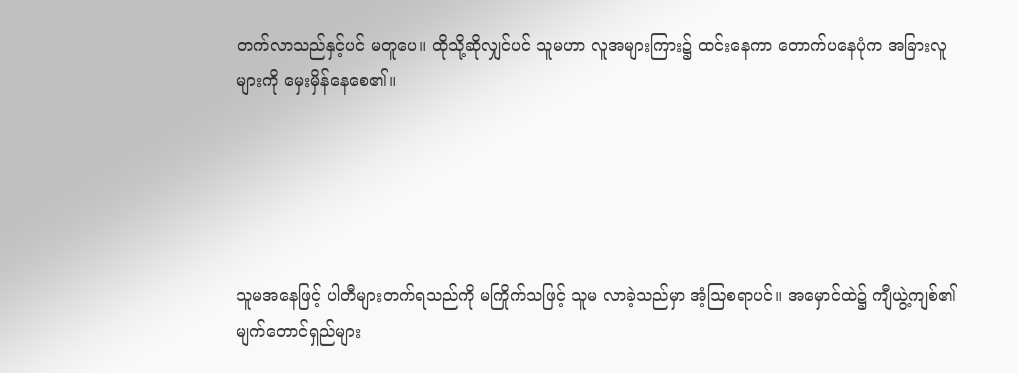တက်လာသည်နှင့်ပင် မတူပေ။ ထိုသို့ဆိုလျှင်ပင် သူမဟာ လူအများကြား၌ ထင်းနေကာ တောက်ပနေပုံက အခြားလူများကို မှေးမှိန်နေစေ၏။





သူမအနေဖြင့် ပါတီများတက်ရသည်ကို မကြိုက်သဖြင့် သူမ လာခဲ့သည်မှာ အံ့ဩစရာပင်။ အမှောင်ထဲ၌ ကျီယွဲ့ကျစ်၏ မျက်တောင်ရှည်များ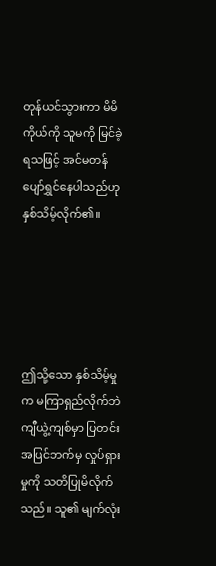တုန်ယင်သွားကာ မိမိကိုယ်ကို သူမကို မြင်ခဲ့ရသဖြင့် အင်မတန် ပျော်ရွှင်နေပါသည်ဟု နှစ်သိမ့်လိုက်၏။





ဤသို့သော နှစ်သိမ့်မှုက မကြာရှည်လိုက်ဘဲ ကျီယွဲ့ကျစ်မှာ ပြတင်းအပြင်ဘက်မှ လှုပ်ရှားမှုကို သတိပြုမိလိုက်သည်။ သူ၏ မျက်လုံး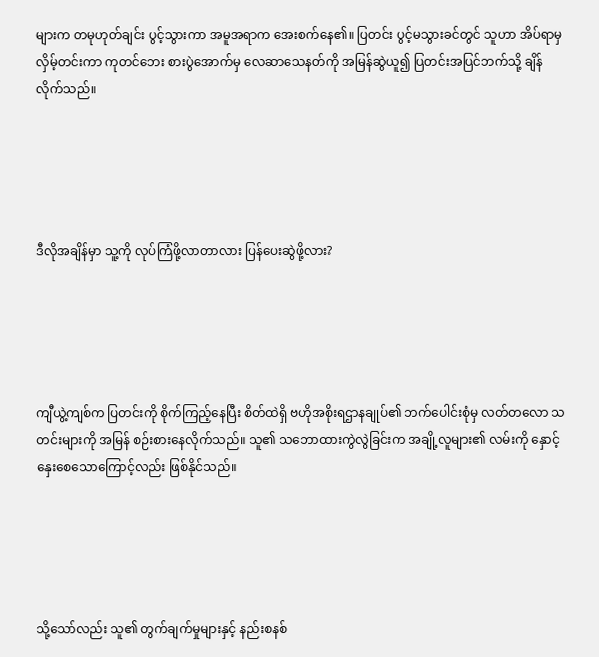များက တမုဟုတ်ချင်း ပွင့်သွားကာ အမူအရာက အေးစက်နေ၏။ ပြတင်း ပွင့်မသွားခင်တွင် သူဟာ အိပ်ရာမှ လှိမ့်တင်းကာ ကုတင်ဘေး စားပွဲအောက်မှ ‌လေဆာသေနတ်ကို အမြန်ဆွဲယူ၍ ပြတင်းအပြင်ဘက်သို့ ချိန်လိုက်သည်။





ဒီလိုအချိန်မှာ သူ့ကို လုပ်ကြံဖို့လာတာလား ပြန်ပေးဆွဲဖို့လား?





ကျီယွဲ့ကျစ်က ပြတင်းကို စိုက်ကြည့်နေပြီး စိတ်ထဲရှိ ဗဟိုအစိုးရဌာနချုပ်၏ ဘက်ပေါင်းစုံမှ လတ်တလော သတင်းများကို အမြန် စဉ်းစားနေလိုက်သည်။ သူ၏ သဘောထားကွဲလွဲခြင်းက အချို့လူများ၏ လမ်းကို နှောင့်နှေးစေသောကြောင့်လည်း ဖြစ်နိုင်သည်။





သို့သော်လည်း သူ၏ တွက်ချက်မှုများနှင့် နည်းစနစ်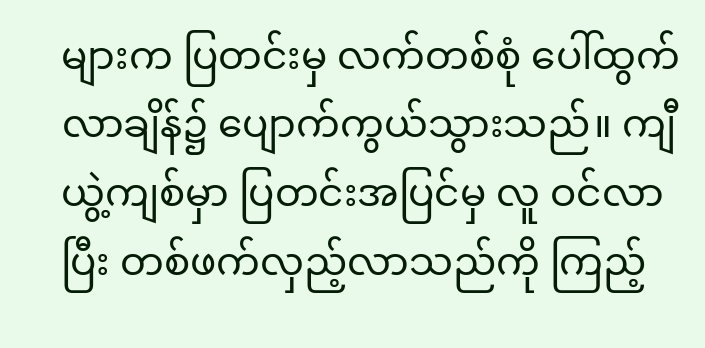များက ပြတင်းမှ လက်တစ်စုံ ပေါ်ထွက်လာချိန်၌ ပျောက်ကွယ်သွားသည်။ ကျီယွဲ့ကျစ်မှာ ပြတင်းအပြင်မှ လူ ဝင်လာပြီး တစ်ဖက်လှည့်လာသည်ကို ကြည့်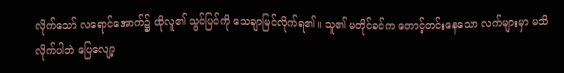လိုက်သော် လရောင်အောက်၌ ထိုလူ၏ သွင်ပြင်ကို သေချာမြင်လိုက်ရ၏။ သူ၏ မတိုင်ခင်က တောင့်တင်းနေသော လက်များမှာ မသိလိုက်ပါဘဲ ပြေလျော့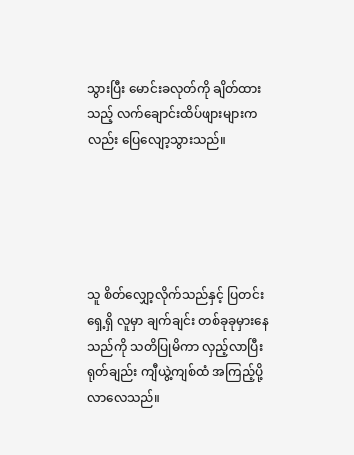သွားပြီး မောင်းခလုတ်ကို ချိတ်ထားသည့် လက်ချောင်းထိပ်ဖျားများကလည်း ပြေလျော့သွားသည်။





သူ စိတ်လျှော့လိုက်သည်နှင့် ပြတင်းရှေ့ရှိ လူမှာ ချက်ချင်း တစ်ခုခုမှားနေသည်ကို သတိပြုမိကာ လှည့်လာပြီး ရုတ်ချည်း ကျီယွဲ့ကျစ်ထံ အကြည့်ပို့လာလေသည်။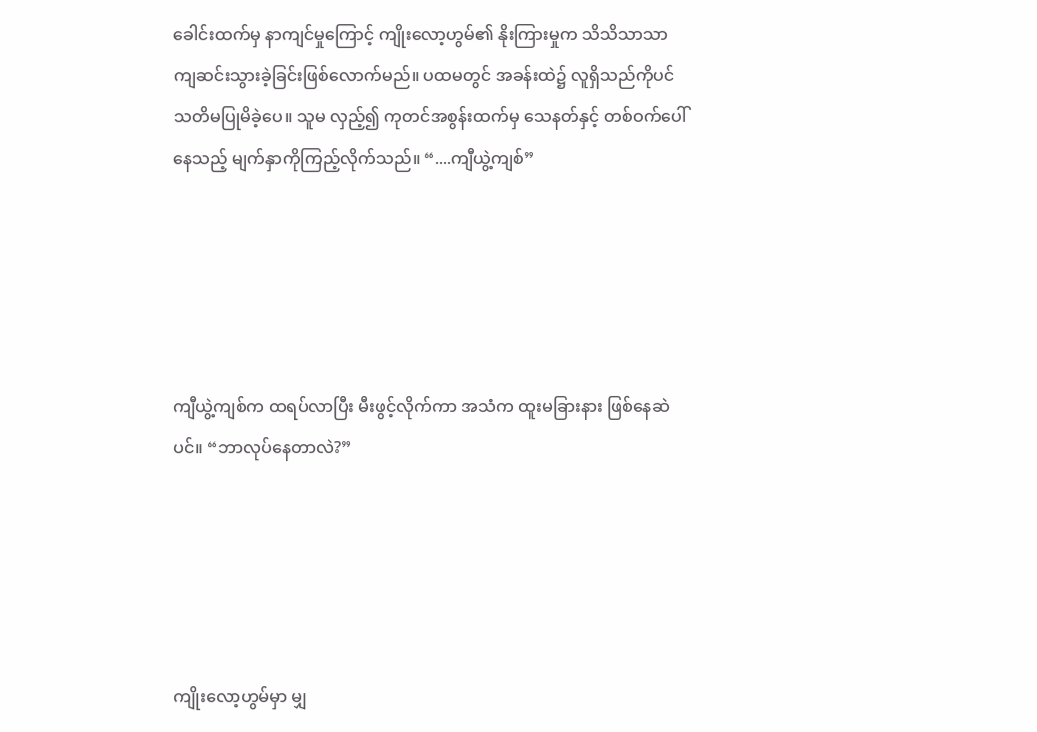ခေါင်းထက်မှ နာကျင်မှုကြောင့် ကျိုးလော့ဟွမ်၏ နိုးကြားမှုက သိသိသာသာ ကျဆင်းသွားခဲ့ခြင်းဖြစ်လောက်မည်။ ပထမတွင် အခန်းထဲ၌ လူရှိသည်ကိုပင် သတိမပြုမိခဲ့ပေ။ သူမ လှည့်၍ ကုတင်အစွန်းထက်မှ သေနတ်နှင့် တစ်ဝက်ပေါ်နေသည့် မျက်နှာ‌ကိုကြည့်လိုက်သည်။ “....ကျီယွဲ့ကျစ်”





ကျီယွဲ့ကျစ်က ထရပ်လာပြီး မီးဖွင့်လိုက်ကာ အသံက ထူးမခြားနား ဖြစ်နေဆဲပင်။ “ဘာလုပ်နေတာလဲ?”





ကျိုးလော့ဟွမ်မှာ မျှ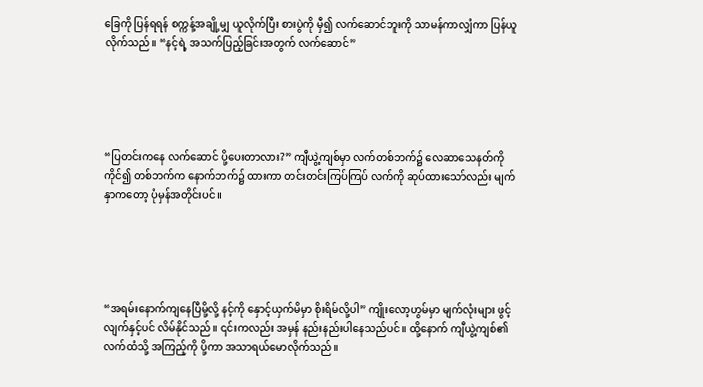ခြေကို ပြန်ရရန် စက္ကန့်အချို့မျှ ယူလိုက်ပြီး စားပွဲကို မှီ၍ လက်ဆောင်ဘူးကို သာမန်ကာလျှံကာ ပြန်ယူလိုက်သည်။ “နင့်ရဲ့ အသက်ပြည့်ခြင်းအတွက် လက်ဆောင်”





“ပြတင်းကနေ လက်‌ဆောင် ပို့ပေးတာလား?” ကျီယွဲ့ကျစ်မှာ လက်တစ်ဘက်၌ လေဆာသေနတ်ကိုကိုင်၍ တစ်ဘက်က နောက်ဘက်၌ ထားကာ တင်းတင်းကြပ်ကြပ် လက်ကို ဆုပ်ထားသော်လည်း မျက်နှာကတော့ ပုံမှန်အတိုင်းပင်။





“အရမ်းနောက်ကျနေပြီမို့လို့ နင့်ကို နှောင့်ယှက်မိမှာ စိုးရိမ်လို့ပါ” ကျိုးလော့ဟွမ်မှာ မျက်လုံးများ ဖွင့်လျက်နှင့်ပင် လိမ်နိုင်သည်။ ၎င်းကလည်း အမှန် နည်းနည်းပါနေသည်ပင်။ ထို့နောက် ကျီယွဲ့ကျစ်၏ လက်ထံသို့ အကြည့်ကို ပို့ကာ အသာရယ်မောလိုက်သည်။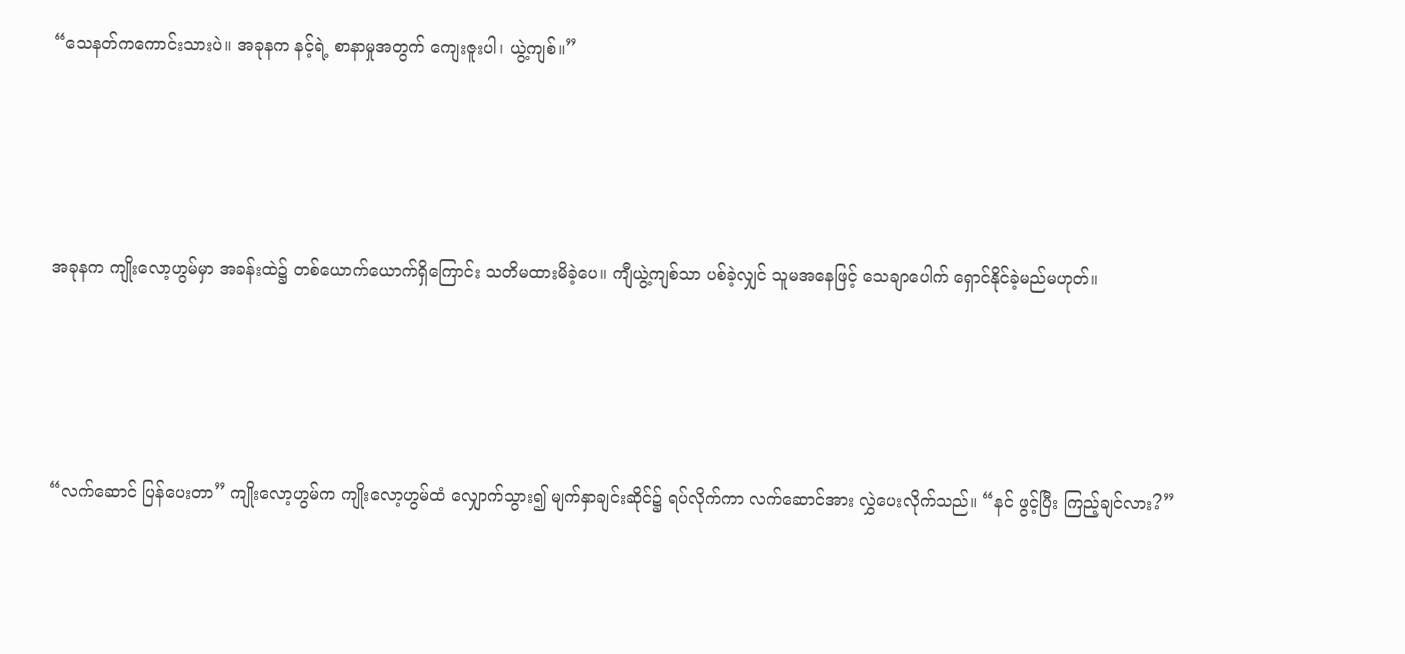“သေနတ်ကကောင်းသားပဲ။ အခုနက နင့်ရဲ့ စာနာမှုအတွက် ကျေးဇူးပါ၊ ယွဲ့ကျစ်။”





အခုနက ကျိုးလော့ဟွမ်မှာ အခန်းထဲ၌ တစ်ယောက်ယောက်ရှိကြောင်း သတိမထားမိခဲ့ပေ။ ကျီယွဲ့ကျစ်သာ ပစ်ခဲ့လျှင် သူမအနေဖြင့် သေချာပေါက် ရှောင်နိုင်ခဲ့မည်မဟုတ်။





“လက်ဆောင် ပြန်ပေးတာ” ကျိုးလော့ဟွမ်က ကျိုးလော့ဟွမ်ထံ လျှောက်သွား၍ မျက်နှာချင်းဆိုင်၌ ရပ်လိုက်ကာ လက်ဆောင်အား လွှဲပေးလိုက်သည်။ “နင် ဖွင့်ပြီး ကြည့်ချင်လား?”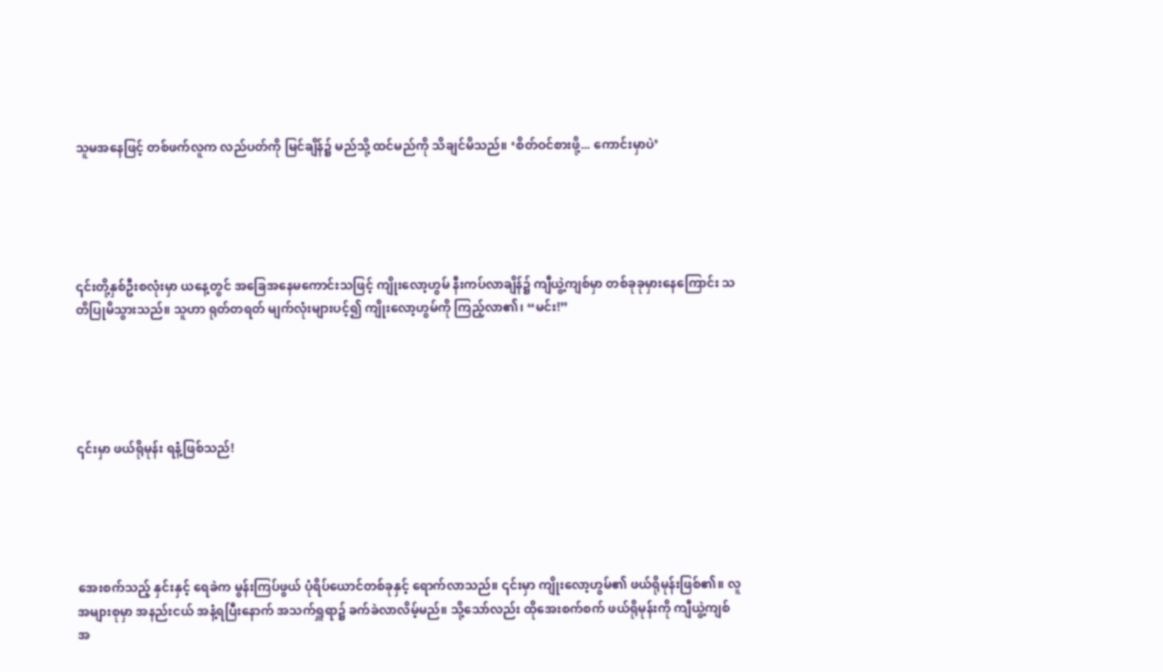သူမအနေဖြင့် တစ်ဖက်လူက လည်ပတ်ကို မြင်ချိန်၌ မည်သို့ ထင်မည်ကို သိချင်မိသည်။ ‘စိတ်ဝင်စားဖို့... ကောင်းမှာပဲ’





၎င်းတို့နှစ်ဦးစလုံးမှာ ယနေ့တွင် အခြေအနေမကောင်းသဖြင့် ကျိုးလော့ဟွမ် နီးကပ်လာချိန်၌ ကျီယွဲ့ကျစ်မှာ တစ်ခုခုမှားနေကြောင်း သတိပြုမိသွားသည်။ သူဟာ ရုတ်တရတ် မျက်လုံးများပင့်၍ ကျိုးလော့ဟွမ်ကို ကြည့်လာ၏၊ “မင်း!”





၎င်းမှာ ဖယ်ရိုမုန်း ရနံ့ဖြစ်သည်!





အေးစက်သည့် နှင်း‌နှင့် ရေခဲက မွန်းကြပ်ဖွယ် ပုံရိပ်ယောင်တစ်ခုနှင့် ရောက်လာသည်။ ၎င်းမှာ ကျိုးလော့ဟွမ်၏ ဖယ်ရိုမုန်းဖြစ်၏။ လူအများစုမှာ အနည်းငယ် အနံ့ရပြီးနောက် အသက်ရှူရာ၌ ခက်ခဲလာလိမ့်မည်။ သို့သော်လည်း ထိုအေးစက်စက် ဖယ်ရိုမုန်းကို ကျီယွဲ့ကျစ် အ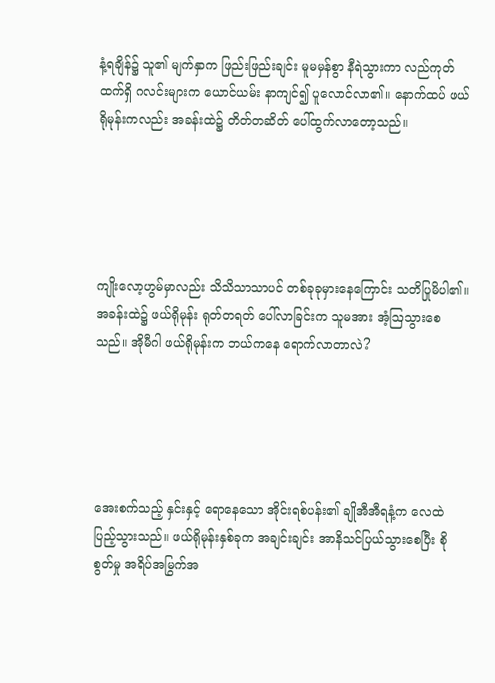နံ့ရချိန်၌ သူ၏ မျက်နှာက ဖြည်းဖြည်းချင်း မူမမှန်စွာ နီရဲသွားကာ လည်ကုတ်ထက်ရှိ ဂလင်းများက ယောင်ယမ်း နာကျင်၍ ပူလောင်လာ၏။ နောက်ထပ် ဖယ်ရိုမုန်းကလည်း အခန်းထဲ၌ တိတ်တဆိတ် ပေါ်ထွက်လာတော့သည်။





ကျိုးလော့ဟွမ်မှာလည်း သိသိသာသာပင် တစ်ခုခုမှားနေကြောင်း သတိပြုမိပါ၏။ အခန်းထဲ၌ ဖယ်ရိုမုန်း ရုတ်တရတ် ပေါ်လာခြင်းက သူမအား အံ့ဩသွားစေသည်။ အိုမီဂါ ဖယ်ရိုမုန်းက ဘယ်ကနေ ရောက်လာတာလဲ?





အေးစက်သည့် နှင်းနှင့် ရောနေသော အိုင်းရစ်ပန်း၏ ချိုအီအီရနံ့က လေထဲ ပြည့်သွားသည်။ ဖယ်ရိုမုန်းနှစ်ခုက အချင်းချင်း အာနိသင်ပြယ်သွားစေပြီး စိုစွတ်မှု အရိပ်အမြွက်အ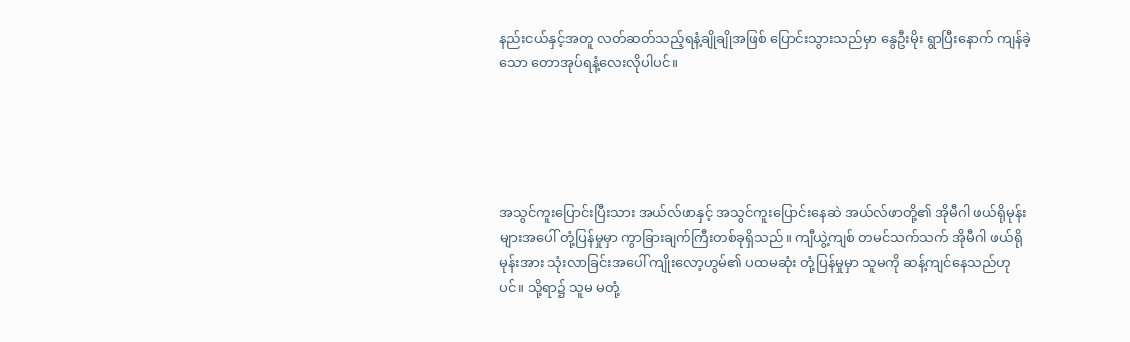နည်းငယ်နှင့်အတူ လတ်ဆတ်သည့်ရနံ့ချိုချိုအဖြစ် ပြောင်းသွားသည်မှာ နွေဦးမိုး ရွာပြီးနောက် ကျန်ခဲ့သော တောအုပ်ရနံ့လေးလိုပါပင်။





အသွင်ကူးပြောင်းပြီးသား အယ်လ်ဖာနှင့် အသွင်ကူးပြောင်းနေဆဲ အယ်လ်ဖာတို့၏ အိုမီဂါ ဖယ်ရိုမုန်းများအပေါ် တုံ့ပြန်မှုမှာ ကွာခြားချက်ကြီးတစ်ခုရှိသည်။ ကျီယွဲ့ကျစ် တမင်သက်သက် အိုမီဂါ ဖယ်ရိုမုန်းအား သုံးလာခြင်းအပေါ် ကျိုးလော့ဟွမ်၏ ပထမဆုံး တုံ့ပြန်မှုမှာ သူမကို ဆန့်ကျင်နေသည်ဟုပင်။ သို့ရာ၌ သူမ မတုံ့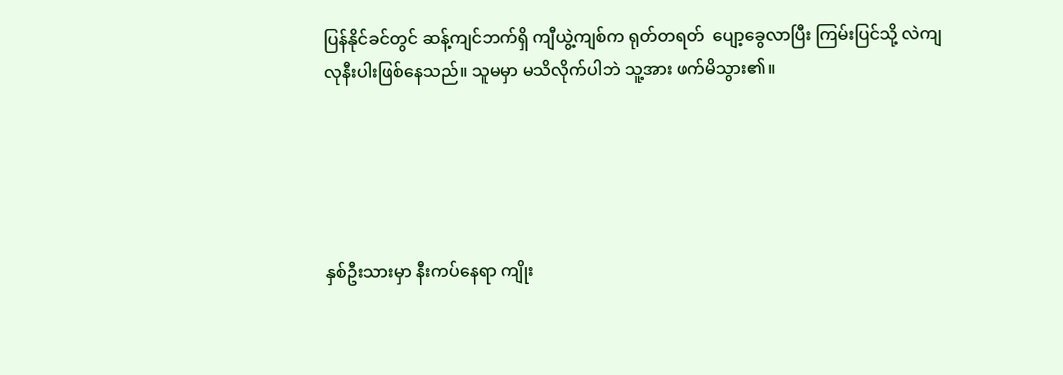ပြန်နိုင်ခင်တွင် ဆန့်ကျင်ဘက်ရှိ ကျီယွဲ့ကျစ်က ရုတ်တရတ်  ပျော့ခွေလာပြီး ကြမ်းပြင်သို့ လဲကျလုနီးပါးဖြစ်နေသည်။ သူမမှာ မသိလိုက်ပါဘဲ သူ့အား ဖက်မိသွား၏။





နှစ်ဦးသားမှာ နီးကပ်နေရာ ကျိုး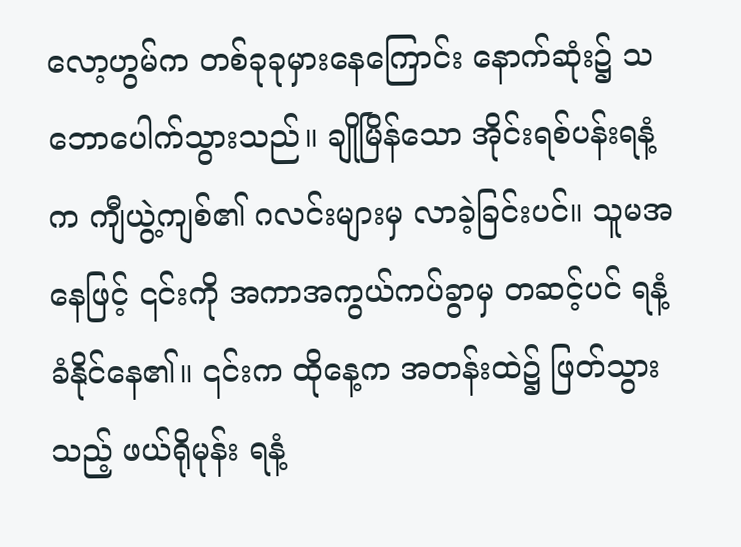လော့ဟွမ်က တစ်ခုခုမှားနေကြောင်း နောက်ဆုံး၌ သဘောပေါက်သွားသည်။ ချိုမြိန်သော အိုင်းရစ်ပန်းရနံ့က ကျီယွဲ့ကျစ်၏ ဂလင်းများမှ လာခဲ့ခြင်းပင်။ သူမအနေဖြင့် ၎င်းကို အကာအကွယ်ကပ်ခွာမှ တဆင့်ပင် ရနံ့ခံနိုင်နေ၏။ ၎င်းက ထိုနေ့က အတန်းထဲ၌ ဖြတ်သွားသည့် ဖယ်ရိုမုန်း ရနံ့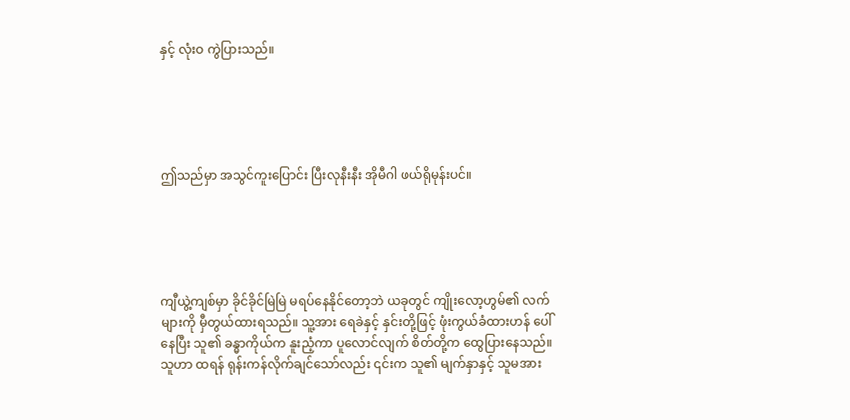နှင့် လုံးဝ ကွဲပြားသည်။





ဤသည်မှာ အသွင်ကူးပြောင်း ပြီးလုနီးနီး အိုမီဂါ ဖယ်ရိုမုန်းပင်။





ကျီယွဲ့ကျစ်မှာ ခိုင်ခိုင်မြဲမြဲ မရပ်နေနိုင်တော့ဘဲ ယခုတွင် ကျိုးလော့ဟွမ်၏ လက်များကို မှီတွယ်ထားရသည်။ သူ့အား ရေခဲနှင့် နှင်းတို့ဖြင့် ဖုံးကွယ်ခံထားဟန် ပေါ်နေပြီး သူ၏ ခန္ဓာကိုယ်က နူးညံ့ကာ ပူလောင်လျက် စိတ်တို့က ထွေပြားနေသည်။ သူဟာ ထရန် ရုန်းကန်လိုက်ချင်သော်လည်း ၎င်းက သူ၏ မျက်နှာနှင့် သူမအား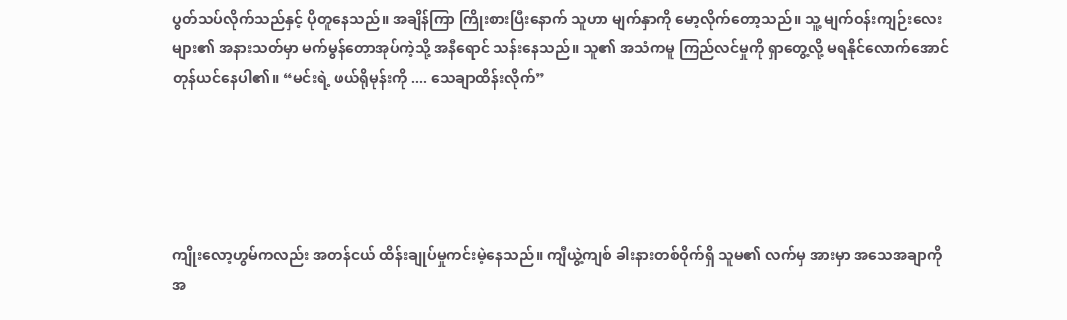ပွတ်သပ်လိုက်သည်နှင့် ပိုတူနေသည်။ အချိန်ကြာ ကြိုးစားပြီးနောက် သူဟာ မျက်နှာကို မော့လိုက်တော့သည်။ သူ့ မျက်ဝန်းကျဉ်းလေးများ၏ အနားသတ်မှာ မက်မွန်တောအုပ်ကဲ့သို့ အနီရောင် သန်းနေသည်။ သူ၏ အသံကမူ ကြည်‌လင်မှုကို ရှာတွေ့လို့ မရနိုင်လောက်အောင် တုန်ယင်နေပါ၏။ “မင်းရဲ့ ဖယ်ရိုမုန်းကို .... သေချာထိန်းလိုက်”





ကျိုးလော့ဟွမ်ကလည်း အတန်ငယ် ထိန်းချုပ်မှုကင်းမဲ့နေသည်။ ကျီယွဲ့ကျစ် ခါးနားတစ်ဝိုက်ရှိ သူမ၏ လက်မှ အားမှာ အသေအချာကို အ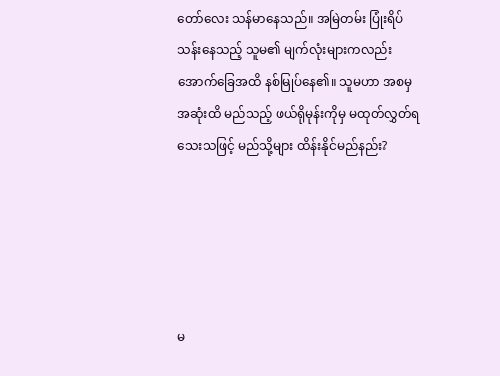တော်လေး သန်မာနေသည်။ အမြဲတမ်း ပြုံးရိပ်သန်းနေသည့် သူမ၏ မျက်လုံးများကလည်း အောက်ခြေအထိ နစ်မြုပ်နေ၏။ သူမဟာ အစမှ အဆုံးထိ မည်သည့် ဖယ်ရိုမုန်းကိုမှ မထုတ်လွှတ်ရသေးသဖြင့် မည်သို့များ ထိန်းနိုင်မည်နည်း?





မ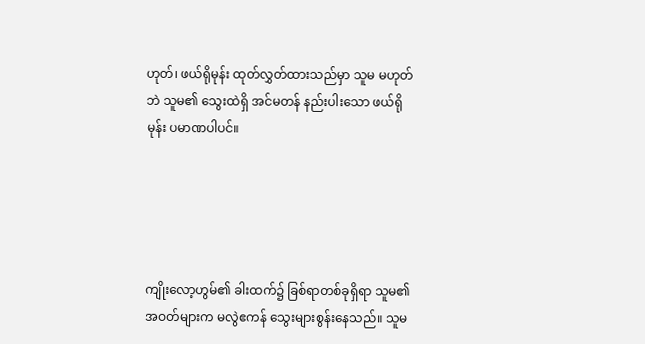ဟုတ်၊ ဖယ်ရိုမုန်း ထုတ်လွှတ်ထားသည်မှာ သူမ မဟုတ်ဘဲ သူမ၏ သွေးထဲရှိ အင်မတန် နည်းပါးသော ဖယ်ရိုမုန်း ပမာဏပါပင်။





ကျိုးလော့ဟွမ်၏ ခါးထက်၌ ခြစ်ရာတစ်ခုရှိရာ သူမ၏ အဝတ်များက မလွဲဧကန် သွေးများစွန်းနေသည်။ သူမ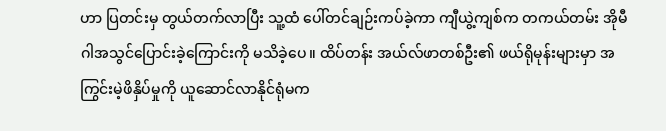ဟာ ပြတင်းမှ တွယ်တက်လာပြီး သူ့ထံ ပေါ်တင်ချဉ်းကပ်ခဲ့ကာ ကျီယွဲ့ကျစ်က တကယ်တမ်း အိုမီဂါအသွင်ပြောင်းခဲ့ကြောင်းကို မသိခဲ့ပေ။ ထိပ်တန်း အယ်လ်ဖာတစ်ဦး၏ ဖယ်ရိုမုန်းများမှာ အကြွင်းမဲ့ဖိနှိပ်မှုကို ယူဆောင်လာနိုင်ရုံမက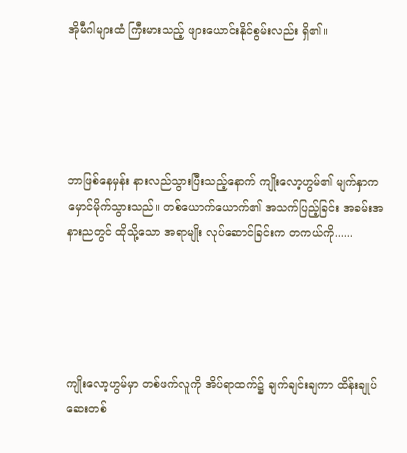အိုမီဂါများထံ ကြီးမားသည့် ဖျားယောင်းနိုင်စွမ်းလည်း ရှိ၏။





ဘာဖြစ်နေမှန်း နားလည်သွားပြီးသည့်နောက် ကျိုးလော့ဟွမ်၏ မျက်နှာက မှောင်မိုက်သွားသည်။ တစ်ယောက်ယောက်၏ အသက်ပြည့်ခြင်း အခမ်းအနားညတွင် ထိုသို့သော အရာမျိုး လုပ်ဆောင်ခြင်းက တကယ်ကို......





ကျိုးလော့ဟွမ်မှာ တစ်ဖက်လူကို အိပ်ရာထက်၌ ချက်ချင်းချကာ ထိန်းချုပ်ဆေးတစ်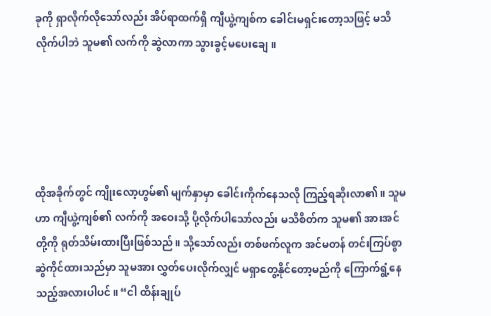ခုကို ရှာလိုက်လိုသော်လည်း အိပ်ရာထက်ရှိ ကျီယွဲ့ကျစ်က ခေါင်းမရှင်းတော့သဖြင့် မသိလိုက်ပါဘဲ သူမ၏ လက်ကို ဆွဲလာကာ သွားခွင့်မပေးချေ။





ထိုအခိုက်တွင် ကျိုးလော့ဟွမ်၏ မျက်နှာမှာ ခေါင်းကိုက်နေသလို ကြည့်ရဆိုးလာ၏။ သူမဟာ ကျီယွဲ့ကျစ်၏ လက်ကို အဝေးသို့ ပို့လိုက်ပါသော်လည်း မသိစိတ်က သူမ၏ အားအင်တို့ကို ရုတ်သိမ်းထားပြီးဖြစ်သည်။ သို့သော်လည်း တစ်ဖက်လူက အင်မတန် တင်းကြပ်စွာ ဆွဲကိုင်ထားသည်မှာ သူမအား လွှတ်ပေးလိုက်လျှင် မရှာတွေ့နိုင်တော့မည်ကို ကြောက်ရွံ့နေသည့်အလားပါပင်။ “ငါ ထိန်းချုပ်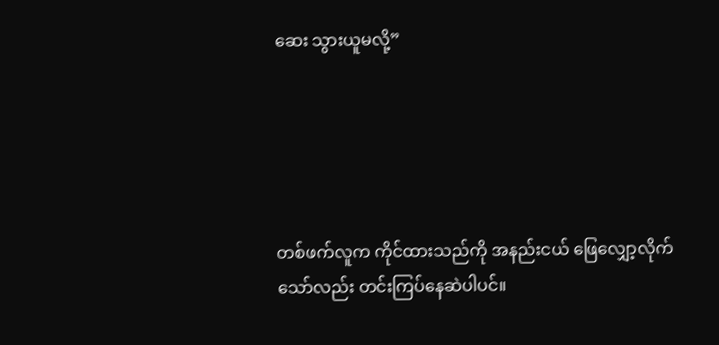ဆေး သွားယူမလို့”





တစ်ဖက်လူက ကိုင်ထားသည်ကို အနည်းငယ် ဖြေလျှော့လိုက်သော်လည်း တင်းကြပ်နေဆဲပါပင်။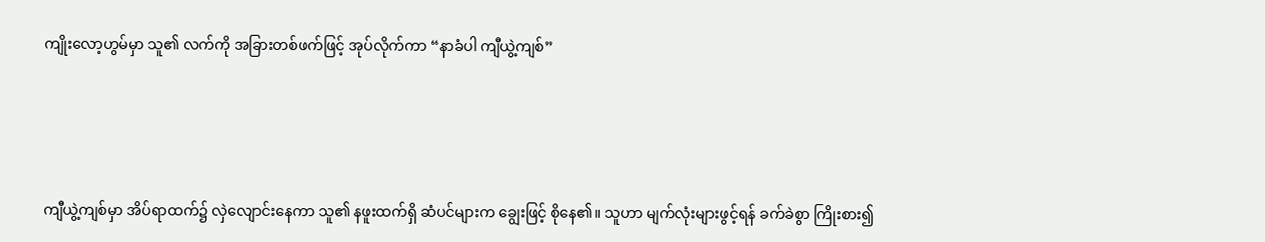ကျိုးလော့ဟွမ်မှာ သူ၏ လက်ကို အခြားတစ်ဖက်ဖြင့် အုပ်လိုက်ကာ “နာခံပါ ကျီယွဲ့ကျစ်”





ကျီယွဲ့ကျစ်မှာ အိပ်ရာထက်၌ လှဲလျောင်းနေ‌ကာ သူ၏ နဖူးထက်ရှိ ဆံပင်များက ချွေးဖြင့် စိုနေ၏။ သူဟာ မျက်လုံးများဖွင့်ရန် ခက်ခဲစွာ ကြိုးစား၍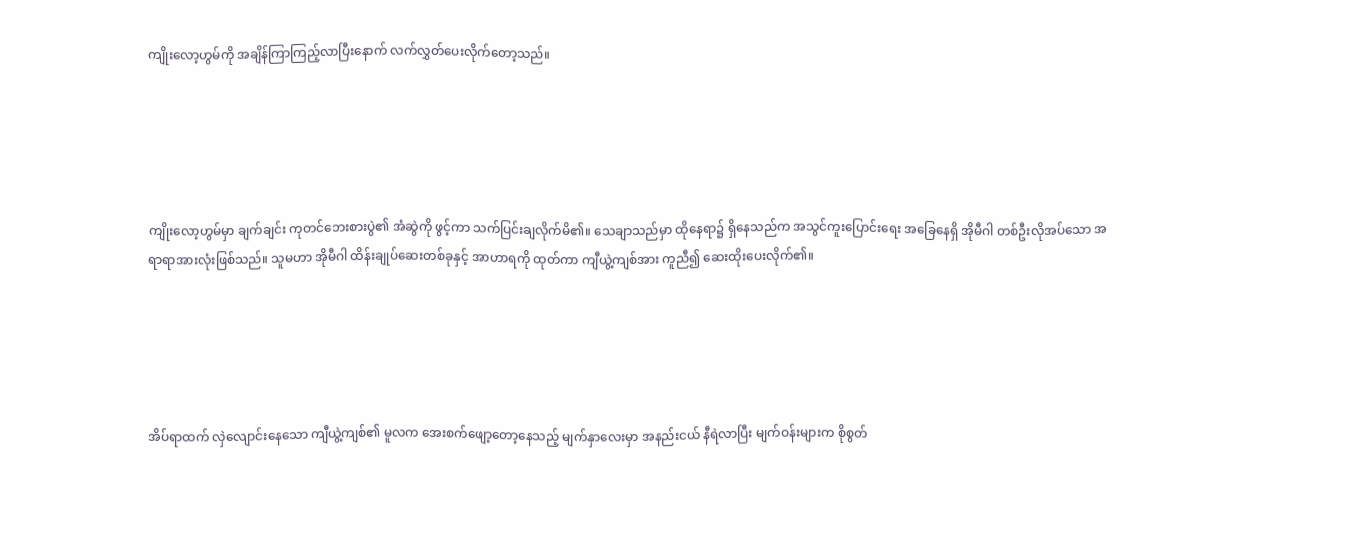ကျိုးလော့ဟွမ်ကို အချိန်ကြာကြည့်လာပြီးနောက် လက်လွှတ်ပေးလိုက်တော့သည်။





ကျိုးလော့ဟွမ်မှာ ချက်ချင်း ကုတင်ဘေးစားပွဲ၏ အံဆွဲကို ဖွင့်ကာ သက်ပြင်းချလိုက်မိ၏။ သေချာသည်မှာ ထိုနေရာ၌ ရှိနေသည်က အသွင်ကူးပြောင်းရေး အခြေနေရှိ အိုမီဂါ တစ်ဦးလိုအပ်သော အရာရာအားလုံးဖြစ်သည်။ သူမဟာ အိုမီဂါ ထိန်းချုပ်ဆေးတစ်ခုနှင့် အာဟာရကို ထုတ်ကာ ကျီယွဲ့ကျစ်အား ကူညီ၍ ဆေးထိုးပေးလိုက်၏။





အိပ်ရာထက် လှဲလျောင်းနေသော ကျီယွဲ့ကျစ်၏ မူလက အေးစက်ဖျော့တော့နေသည့် မျက်နှာလေးမှာ အနည်းငယ် နီရဲလာပြီး မျက်ဝန်းများက စိုစွတ်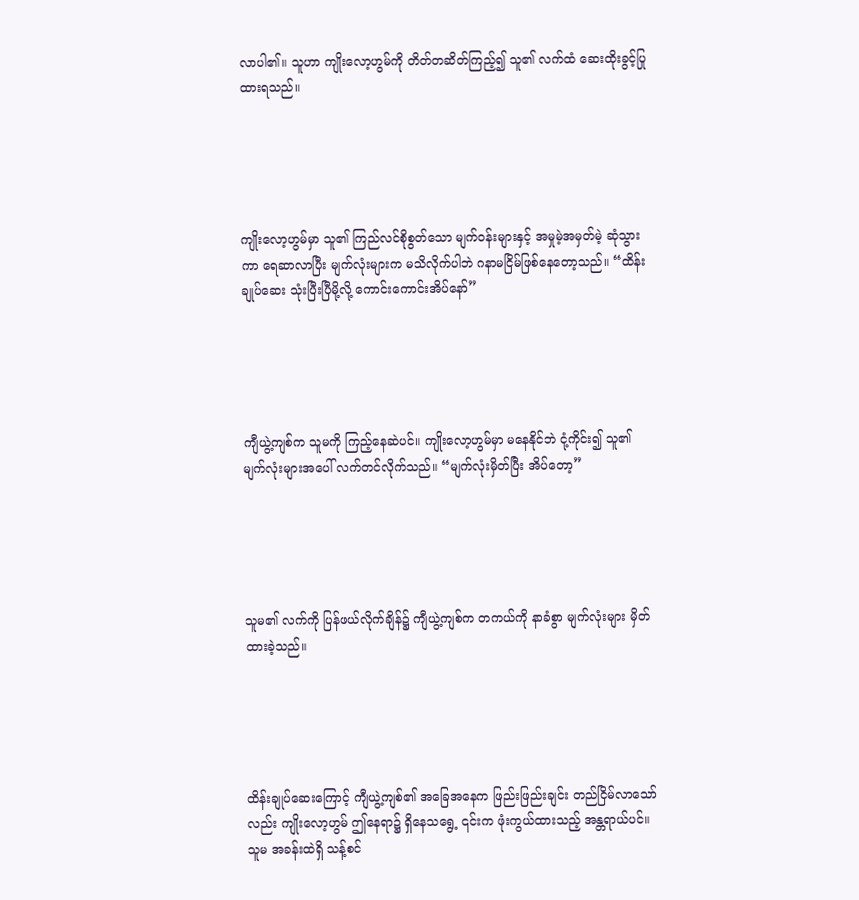လာပါ၏။ သူဟာ ကျိုးလော့ဟွမ်ကို တိတ်တဆိတ်ကြည့်၍ သူ၏ လက်ထံ ဆေးထိုးခွင့်ပြုထားရသည်။





ကျိုးလော့ဟွမ်မှာ သူ၏ ကြည်လင်စိုစွတ်သော မျက်ဝန်းများနှင့် အမှုမဲ့အမှတ်မဲ့ ဆုံသွားကာ ရေဆာလာပြီး မျက်လုံးများက မသိလိုက်ပါဘဲ ဂနာမငြိမ်ဖြစ်နေတော့သည်။ “ထိန်းချုပ်ဆေး သုံးပြီးပြီမို့လို့ ကောင်းကောင်းအိပ်‌နော်”





ကျီယွဲ့ကျစ်က သူမကို ကြည့်နေဆဲပင်။ ကျိုးလော့ဟွမ်မှာ မနေနိုင်ဘဲ ငုံ့ကိုင်း၍ သူ၏ မျက်လုံးများအပေါ် လက်တင်လိုက်သည်။ “မျက်လုံးမှိတ်ပြီး အိပ်တော့”





သူမ၏ လက်ကို ပြန်ဖယ်လိုက်ချိန်၌ ကျီယွဲ့ကျစ်က တကယ်ကို နာခံစွာ မျက်လုံးများ မှိတ်ထားခဲ့သည်။





ထိန်းချုပ်ဆေးကြောင့် ကျီယွဲ့ကျစ်၏ အခြေအနေက ဖြည်းဖြည်းချင်း တည်ငြိမ်လာသော်လည်း ကျိုးလော့ဟွမ် ဤနေရာ၌ ရှိနေသရွေ့ ၎င်းက ဖုံးကွယ်ထားသည့် အန္တရာယ်ပင်။ သူမ အခန်းထဲရှိ သန့်စင်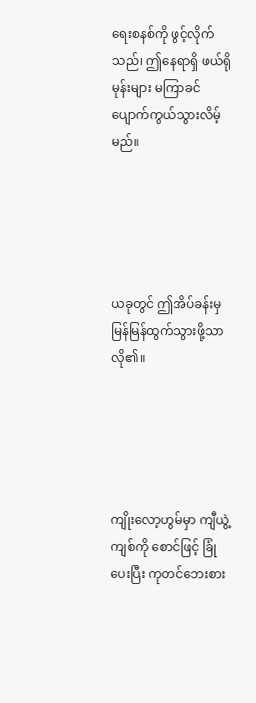ရေးစနစ်ကို ဖွင့်လိုက်သည်၊ ဤနေရာရှိ ဖယ်ရိုမုန်းများ မကြာခင် ပျောက်ကွယ်သွားလိမ့်မည်။





ယခုတွင် ဤအိပ်ခန်းမှ မြန်မြန်ထွက်သွားဖို့သာ လို၏။





ကျိုးလော့ဟွမ်မှာ ကျီယွဲ့ကျစ်ကို စောင်ဖြင့် ခြုံပေးပြီး ကုတင်ဘေးစား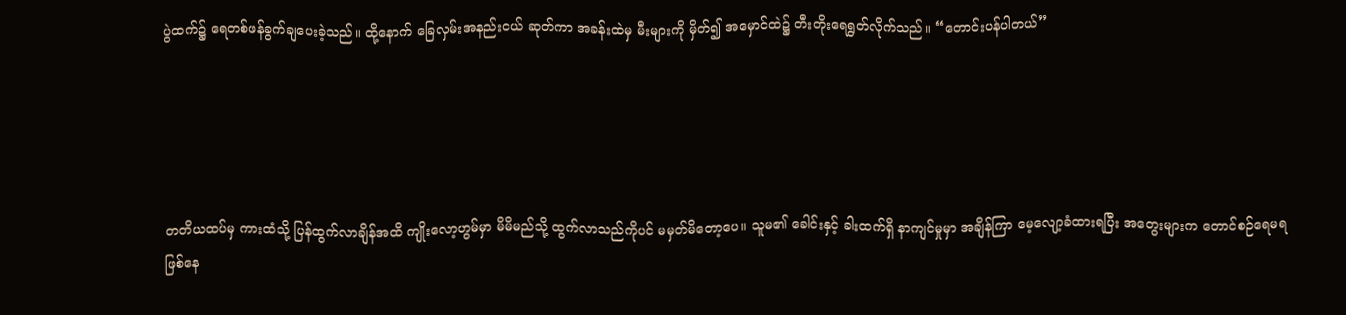ပွဲထက်၌ ရေတစ်ဖန်ခွက်ချပေးခဲ့သည်။ ထို့နောက် ခြေလှမ်းအနည်းငယ် ဆုတ်ကာ အခန်းထဲမှ မီးများကို မှိတ်၍ အမှောင်ထဲ‌၌ တီးတိုးရေရွတ်လိုက်သည်။ “တောင်းပန်ပါတယ်”





တတိယထပ်မှ ကားထံသို့ ပြန်ထွက်လာချိန်အထိ ကျိုးလော့ဟွမ်မှာ မိမိမည်သို့ ထွက်လာသည်ကိုပင် မမှတ်မိတော့ပေ။ သူမ၏ ခေါင်းနှင့် ခါးထက်ရှိ နာကျင်မှုမှာ အချိန်ကြာ မေ့လျော့ခံထားရပြီး အတွေးများက တောင်စဉ်ရေမရ ဖြစ်နေ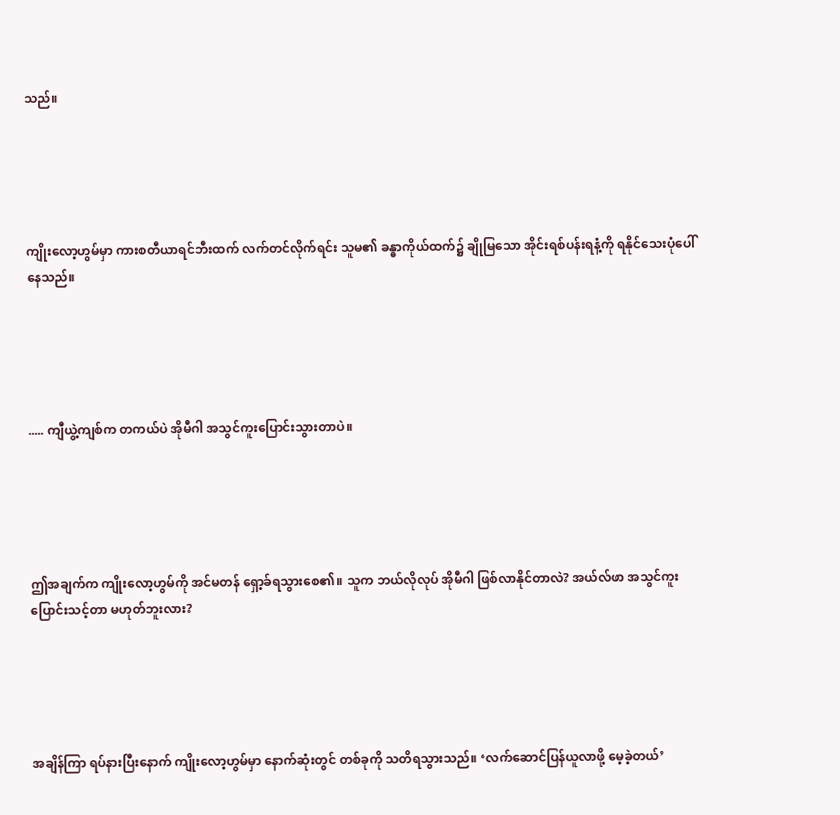သည်။





ကျိုးလော့ဟွမ်မှာ ကားစတီယာရင်ဘီးထက် လက်တင်လိုက်ရင်း သူမ၏ ခန္ဓာကိုယ်ထက်၌ ချိုမြသော အိုင်းရစ်ပန်းရနံ့ကို ရနိုင်သေးပုံပေါ်နေသည်။





..... ကျီယွဲ့ကျစ်က တကယ်ပဲ အိုမီဂါ အသွင်ကူးပြောင်းသွားတာပဲ။





ဤအချက်က ကျိုးလော့ဟွမ်ကို အင်မတန် ရှော့ခ်ရသွားစေ၏။ သူက ဘယ်လိုလုပ် အိုမီဂါ ဖြစ်လာနိုင်တာလဲ? အယ်လ်ဖာ အသွင်ကူးပြောင်းသင့်တာ မဟုတ်ဘူးလား?





အချိန်ကြာ ရပ်နားပြီးနောက် ကျိုးလော့ဟွမ်မှာ နောက်ဆုံးတွင် တစ်ခုကို သတိရသွားသည်။ ‘လက်ဆောင်ပြန်ယူလာဖို့ မေ့ခဲ့တယ်’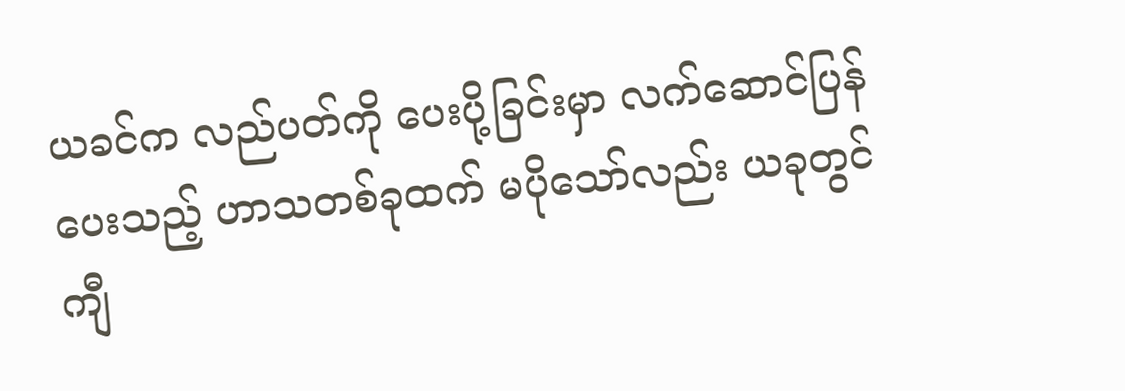ယခင်က လည်ပတ်ကို ပေးပို့ခြင်းမှာ လက်ဆောင်ပြန်ပေးသည့် ဟာသတစ်ခုထက် မပိုသော်လည်း ယခုတွင် ကျီ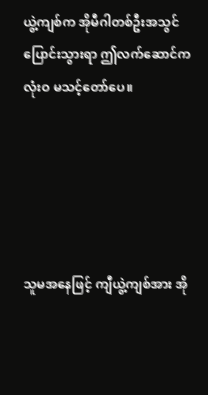ယွဲ့ကျစ်က အိုမီဂါတစ်ဦးအသွင်ပြောင်းသွားရာ ဤလက်ဆောင်က လုံးဝ မသင့်တော်ပေ။





သူမအနေဖြင့် ကျီယွဲ့ကျစ်အား အို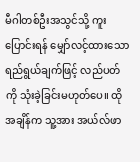မီဂါတစ်ဦးအသွင်သို့ ကူးပြောင်းရန် မျှော်လင့်ထားသော ရည်ရွယ်ချက်ဖြင့် လည်ပတ်ကို သုံးခဲ့ခြင်းမဟုတ်ပေ။ ထိုအချိန်က သူ့အား အယ်လ်ဖာ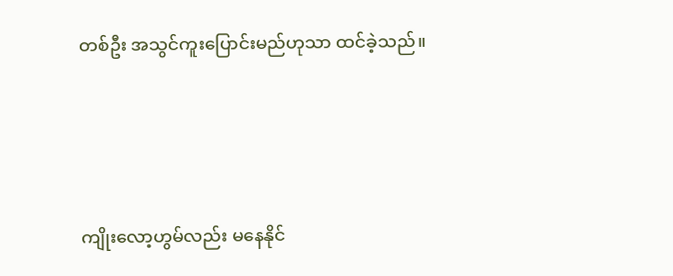တစ်ဦး အသွင်ကူးပြောင်းမည်ဟုသာ ထင်ခဲ့သည်။





ကျိုးလော့ဟွမ်လည်း မနေနိုင်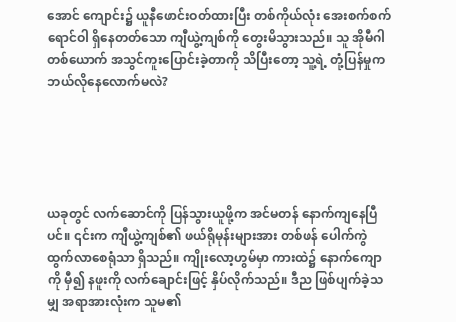အောင် ကျောင်း၌ ယူနီဖောင်းဝတ်ထားပြီး တစ်ကိုယ်‌လုံး အေးစက်စက်ရောင်ဝါ ရှိနေတတ်သော ကျီယွဲ့ကျစ်ကို တွေးမိသွားသည်။ သူ အိုမီဂါတစ်ယောက် အသွင်ကူးပြောင်းခဲ့တာကို သိပြီးတော့ သူ့ရဲ့ တုံ့ပြန်မှုက ဘယ်လိုနေလောက်မလဲ?





ယခုတွင် လက်ဆောင်ကို ပြန်သွားယူဖို့က အင်မတန် နောက်ကျနေပြီပင်။ ၎င်းက ကျီယွဲ့ကျစ်၏ ဖယ်ရိုမုန်းများအား တစ်ဖန် ပေါက်ကွဲထွက်လာစေရုံသာ ရှိသည်။ ကျိုးလော့ဟွမ်မှာ ကားထဲ၌ နောက်ကျောကို မှီ၍ နဖူးကို လက်ချောင်းဖြင့် နှိပ်လိုက်သည်။ ဒီည ဖြစ်ပျက်ခဲ့သမျှ အရာအားလုံးက သူမ၏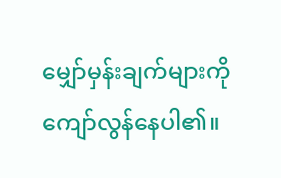မျှော်မှန်းချက်များကို‌ ကျော်လွန်နေပါ၏။